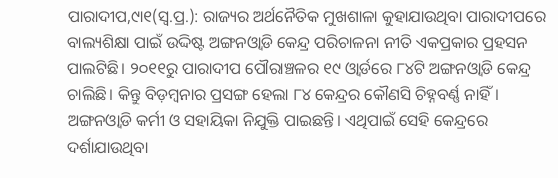ପାରାଦୀପ,୯ା୧(ସ୍ବ.ପ୍ର.): ରାଜ୍ୟର ଅର୍ଥନୈତିକ ମୁଖଶାଳା କୁହାଯାଉଥିବା ପାରାଦୀପରେ ବାଲ୍ୟଶିକ୍ଷା ପାଇଁ ଉଦ୍ଦିଷ୍ଟ ଅଙ୍ଗନଓ୍ବାଡି କେନ୍ଦ୍ର ପରିଚାଳନା ନୀତି ଏକପ୍ରକାର ପ୍ରହସନ ପାଲଟିଛି। ୨୦୧୧ରୁ ପାରାଦୀପ ପୌରାଞ୍ଚଳର ୧୯ ଓ୍ବାର୍ଡରେ ୮୪ଟି ଅଙ୍ଗନଓ୍ବାଡି କେନ୍ଦ୍ର ଚାଲିଛି। କିନ୍ତୁ ବିଡ଼ମ୍ବନାର ପ୍ରସଙ୍ଗ ହେଲା ୮୪ କେନ୍ଦ୍ରର କୌଣସି ଚିହ୍ନବର୍ଣ୍ଣ ନାହିଁ। ଅଙ୍ଗନଓ୍ବାଡି କର୍ମୀ ଓ ସହାୟିକା ନିଯୁକ୍ତି ପାଇଛନ୍ତି। ଏଥିପାଇଁ ସେହି କେନ୍ଦ୍ରରେ ଦର୍ଶାଯାଉଥିବା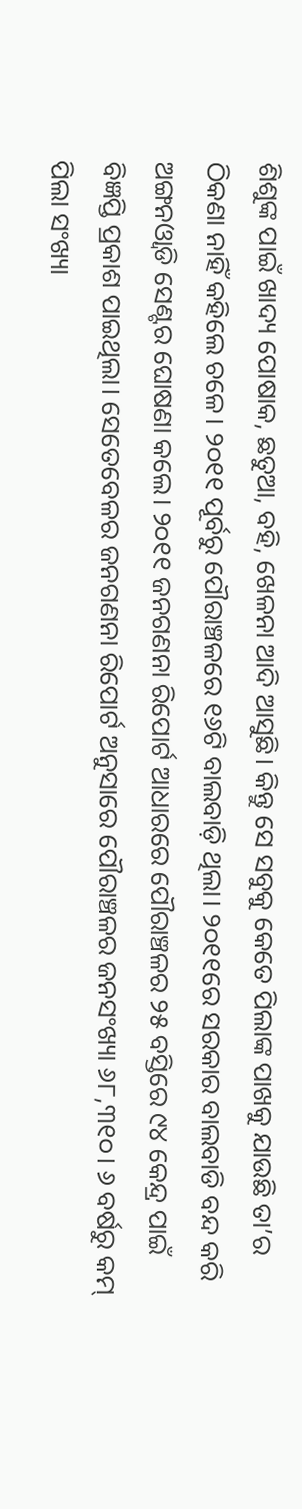ଶିଶୁଙ୍କ ପାଇଁ ଖାଦ୍ୟ ପୋଷାକ, ଛତୁଆ, ବହି, ଖେଳନା ଆଦି ଆସୁଛି। କିନ୍ତୁ ସେ ସବୁକୁ କେତେ ପିଲାଙ୍କ ପାଖକୁ ଯାଉଛି ତା’ର ଠିକଣା ନାହିଁ କହିଲେ ଚଳେ। ୨୦୧୧ ପୂର୍ବରୁ ପୌରାଞ୍ଚଳରେ ୧୬ଟି ବାଲବାଡ଼ି ଥିଲା। ୨୦୧୧ରେ ସରକାର ବାଲବାଡି ବନ୍ଦ କରି ଅଙ୍ଗନଓ୍ବାଡି ସେଣ୍ଟର ଘୋଷଣା କଲେ। ୨୦୧୧ ଜନଗଣନା ରିପୋର୍ଟ ଆଧାରରେ ପୌରାଞ୍ଚଳର ୨୫ ବସ୍ତିରେ ୯୪ କେନ୍ଦ୍ର ପାଇଁ ବିଜ୍ଞପ୍ତି ପ୍ରକାଶ ପାଇଥିଲା। ସେତେବେଳର ଜନଗଣନା ରିପୋର୍ଟ ଅନୁସାରେ ପୌରାଞ୍ଚଳର ଜନସଂଖ୍ୟା ୬୮,୩୧୦। ୬ ବର୍ଷରୁ କମ୍ ପିଲା ସଂଖ୍ୟା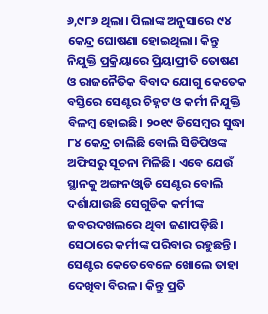୬,୯୮୬ ଥିଲା। ପିଲାଙ୍କ ଅନୁସାରେ ୯୪ କେନ୍ଦ୍ର ଘୋଷଣା ହୋଇଥିଲା। କିନ୍ତୁ ନିଯୁକ୍ତି ପ୍ରକ୍ରିୟାରେ ପ୍ରିୟାପ୍ରୀତି ତୋଷଣ ଓ ରାଜନୈତିକ ବିବାଦ ଯୋଗୁ କେତେକ ବସ୍ତିରେ ସେଣ୍ଟର ଚିହ୍ନଟ ଓ କର୍ମୀ ନିଯୁକ୍ତି ବିଳମ୍ବ ହୋଇଛି। ୨୦୧୯ ଡିସେମ୍ବର ସୁଦ୍ଧା ୮୪ କେନ୍ଦ୍ର ଚାଲିଛି ବୋଲି ସିଡିପିଓଙ୍କ ଅଫିସରୁ ସୂଚନା ମିଳିଛି। ଏବେ ଯେଉଁ ସ୍ଥାନକୁ ଅଙ୍ଗନଓ୍ବାଡି ସେଣ୍ଟର ବୋଲି ଦର୍ଶାଯାଉଛି ସେଗୁଡିକ କର୍ମୀଙ୍କ ଜବରଦଖଲରେ ଥିବା ଜଣାପଡ଼ିଛି। ସେଠାରେ କର୍ମୀଙ୍କ ପରିବାର ରହୁଛନ୍ତି। ସେଣ୍ଟର କେତେବେଳେ ଖୋଲେ ତାହା ଦେଖିବା ବିରଳ। କିନ୍ତୁ ପ୍ରତି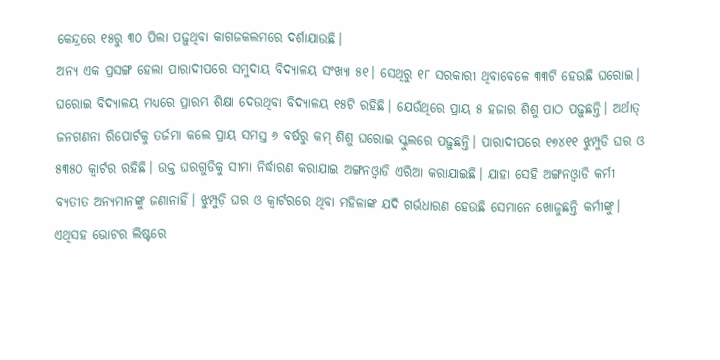କେନ୍ଦ୍ରରେ ୧୫ରୁ ୩୦ ପିଲା ପଢ଼ୁଥିବା କାଗଜକଲମରେ ଦର୍ଶାଯାଉଛି।
ଅନ୍ୟ ଏକ ପ୍ରସଙ୍ଗ ହେଲା ପାରାଦୀପରେ ସମୁଦାୟ ବିଦ୍ୟାଳୟ ସଂଖ୍ୟା ୫୧। ସେଥିରୁ ୧୮ ସରକାରୀ ଥିବାବେଳେ ୩୩ଟି ହେଉଛି ଘରୋଇ। ଘରୋଇ ବିଦ୍ୟାଳୟ ମଧ୍ୟରେ ପ୍ରାରମ୍ଭ ଶିକ୍ଷା ଦେଉଥିବା ବିଦ୍ୟାଳୟ ୧୫ଟି ରହିଛି। ଯେଉଁଥିରେ ପ୍ରାୟ ୫ ହଜାର ଶିଶୁ ପାଠ ପଢ଼ୁଛନ୍ତି। ଅର୍ଥାତ୍ ଜନଗଣନା ରିପୋର୍ଟକୁ ତର୍ଜମା କଲେ ପ୍ରାୟ ସମସ୍ତ ୬ ବର୍ଷରୁ କମ୍ ଶିଶୁ ଘରୋଇ ସ୍କୁଲରେ ପଢ଼ୁଛନ୍ତି। ପାରାଦୀପରେ ୧୭୪୧୧ ଝୁମ୍ପୁଡି ଘର ଓ ୫୩୫୦ କ୍ୱାର୍ଟର ରହିଛି। ଉକ୍ତ ଘରଗୁଡିକୁ ସୀମା ନିର୍ଦ୍ଧାରଣ କରାଯାଇ ଅଙ୍ଗନଓ୍ବାଡି ଏରିଆ କରାଯାଇଛି। ଯାହା ସେହି ଅଙ୍ଗନଓ୍ବାଡି କର୍ମୀ ବ୍ୟତୀତ ଅନ୍ୟମାନଙ୍କୁ ଜଣାନାହିଁ। ଝୁମ୍ପୁଡ଼ି ଘର ଓ କ୍ୱାର୍ଟରରେ ଥିବା ମହିଳାଙ୍କ ଯଦି ଗର୍ଭଧାରଣ ହେଉଛି ସେମାନେ ଖୋଜୁଛନ୍ତି କର୍ମୀଙ୍କୁ। ଏଥିସହ ଭୋଟର ଲିଷ୍ଟରେ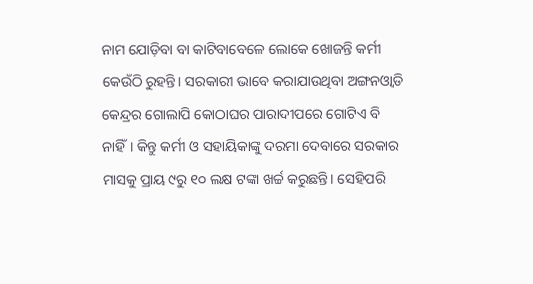ନାମ ଯୋଡ଼ିବା ବା କାଟିବାବେଳେ ଲୋକେ ଖୋଜନ୍ତି କର୍ମୀ କେଉଁଠି ରୁହନ୍ତି। ସରକାରୀ ଭାବେ କରାଯାଉଥିବା ଅଙ୍ଗନଓ୍ବାଡି କେନ୍ଦ୍ରର ଗୋଲାପି କୋଠାଘର ପାରାଦୀପରେ ଗୋଟିଏ ବି ନାହିଁ। କିନ୍ତୁ କର୍ମୀ ଓ ସହାୟିକାଙ୍କୁ ଦରମା ଦେବାରେ ସରକାର ମାସକୁ ପ୍ରାୟ ୯ରୁ ୧୦ ଲକ୍ଷ ଟଙ୍କା ଖର୍ଚ୍ଚ କରୁଛନ୍ତି। ସେହିପରି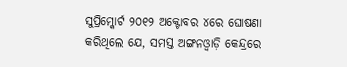ସୁପ୍ରିମ୍କୋର୍ଟ ୨୦୧୨ ଅକ୍ଟୋବର ୪ରେ ଘୋଷଣା କରିଥିଲେ ଯେ, ସମସ୍ତ ଅଙ୍ଗନଓ୍ବାଡ଼ି କେନ୍ଦ୍ରରେ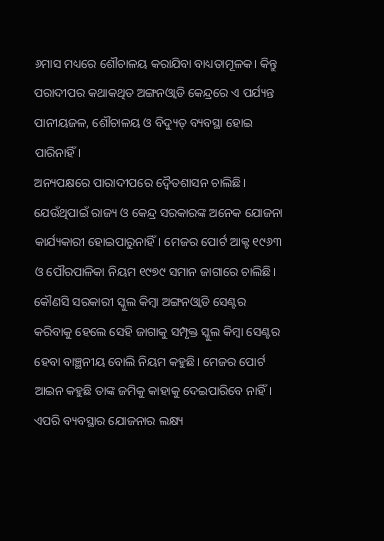୬ମାସ ମଧ୍ୟରେ ଶୌଚାଳୟ କରାଯିବା ବାଧ୍ୟତାମୂଳକ। କିନ୍ତୁ ପରାଦୀପର କଥାକଥିତ ଅଙ୍ଗନଓ୍ବାଡି କେନ୍ଦ୍ରରେ ଏ ପର୍ଯ୍ୟନ୍ତ ପାନୀୟଜଳ, ଶୌଚାଳୟ ଓ ବିଦ୍ୟୁତ୍ ବ୍ୟବସ୍ଥା ହୋଇ ପାରିନାହିଁ।
ଅନ୍ୟପକ୍ଷରେ ପାରାଦୀପରେ ଦ୍ୱୈତଶାସନ ଚାଲିଛି। ଯେଉଁଥିପାଇଁ ରାଜ୍ୟ ଓ କେନ୍ଦ୍ର ସରକାରଙ୍କ ଅନେକ ଯୋଜନା କାର୍ଯ୍ୟକାରୀ ହୋଇପାରୁନାହିଁ। ମେଜର ପୋର୍ଟ ଆକ୍ଟ ୧୯୬୩ ଓ ପୌରପାଳିକା ନିୟମ ୧୯୭୯ ସମାନ ଜାଗାରେ ଚାଲିଛି। କୌଣସି ସରକାରୀ ସ୍କୁଲ କିମ୍ବା ଅଙ୍ଗନଓ୍ବାଡି ସେଣ୍ଟର କରିବାକୁ ହେଲେ ସେହି ଜାଗାକୁ ସମ୍ପୃକ୍ତ ସ୍କୁଲ କିମ୍ବା ସେଣ୍ଟର ହେବା ବାଞ୍ଛନୀୟ ବୋଲି ନିୟମ କହୁଛି। ମେଜର ପୋର୍ଟ ଆଇନ କହୁଛି ତାଙ୍କ ଜମିକୁ କାହାକୁ ଦେଇପାରିବେ ନାହିଁ। ଏପରି ବ୍ୟବସ୍ଥାର ଯୋଜନାର ଲକ୍ଷ୍ୟ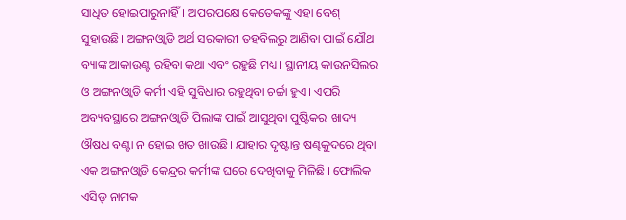ସାଧିତ ହୋଇପାରୁନାହିଁ। ଅପରପକ୍ଷେ କେତେକଙ୍କୁ ଏହା ବେଶ୍ ସୁହାଉଛି। ଅଙ୍ଗନଓ୍ବାଡି ଅର୍ଥ ସରକାରୀ ତହବିଲରୁ ଆଣିବା ପାଇଁ ଯୌଥ ବ୍ୟାଙ୍କ ଆକାଉଣ୍ଟ ରହିବା କଥା ଏବଂ ରହୁଛି ମଧ୍ୟ। ସ୍ଥାନୀୟ କାଉନସିଲର ଓ ଅଙ୍ଗନଓ୍ବାଡି କର୍ମୀ ଏହି ସୁବିଧାର ରହୁଥିବା ଚର୍ଚ୍ଚା ହୁଏ। ଏପରି ଅବ୍ୟବସ୍ଥାରେ ଅଙ୍ଗନଓ୍ବାଡି ପିଲାଙ୍କ ପାଇଁ ଆସୁଥିବା ପୁଷ୍ଟିକର ଖାଦ୍ୟ ଔଷଧ ବଣ୍ଟା ନ ହୋଇ ଖତ ଖାଉଛି। ଯାହାର ଦୃଷ୍ଟାନ୍ତ ଷଣ୍ଢକୁଦରେ ଥିବା ଏକ ଅଙ୍ଗନଓ୍ବାଡି କେନ୍ଦ୍ରର କର୍ମୀଙ୍କ ଘରେ ଦେଖିବାକୁ ମିଳିଛି। ଫୋଲିକ ଏସିଡ୍ ନାମକ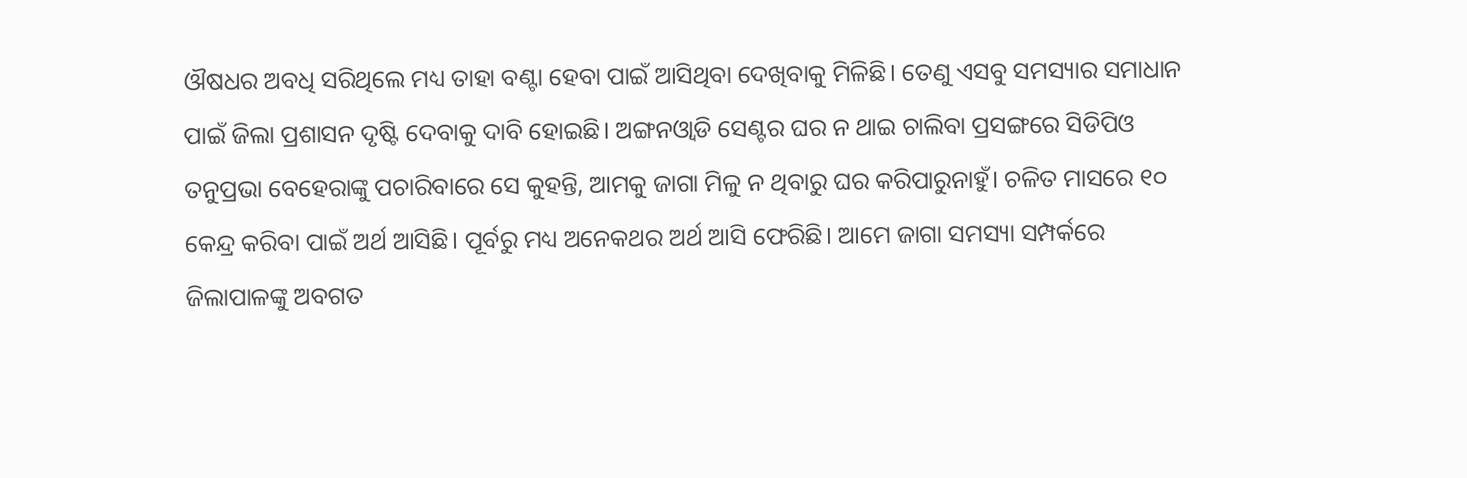ଔଷଧର ଅବଧି ସରିଥିଲେ ମଧ୍ୟ ତାହା ବଣ୍ଟା ହେବା ପାଇଁ ଆସିଥିବା ଦେଖିବାକୁ ମିଳିଛି। ତେଣୁ ଏସବୁ ସମସ୍ୟାର ସମାଧାନ ପାଇଁ ଜିଲା ପ୍ରଶାସନ ଦୃଷ୍ଟି ଦେବାକୁ ଦାବି ହୋଇଛି। ଅଙ୍ଗନଓ୍ବାଡି ସେଣ୍ଟର ଘର ନ ଥାଇ ଚାଲିବା ପ୍ରସଙ୍ଗରେ ସିଡିପିଓ ତନୁପ୍ରଭା ବେହେରାଙ୍କୁ ପଚାରିବାରେ ସେ କୁହନ୍ତି, ଆମକୁ ଜାଗା ମିଳୁ ନ ଥିବାରୁ ଘର କରିପାରୁନାହୁଁ। ଚଳିତ ମାସରେ ୧୦ କେନ୍ଦ୍ର କରିବା ପାଇଁ ଅର୍ଥ ଆସିଛି। ପୂର୍ବରୁ ମଧ୍ୟ ଅନେକଥର ଅର୍ଥ ଆସି ଫେରିଛି। ଆମେ ଜାଗା ସମସ୍ୟା ସମ୍ପର୍କରେ ଜିଲାପାଳଙ୍କୁ ଅବଗତ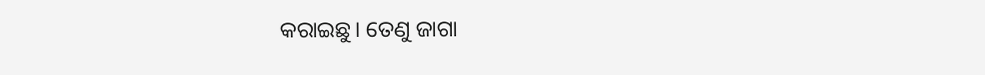କରାଇଛୁ। ତେଣୁ ଜାଗା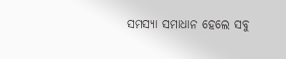ସମସ୍ୟା ସମାଧାନ ହେଲେ ସବୁ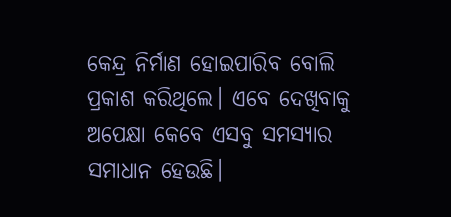କେନ୍ଦ୍ର ନିର୍ମାଣ ହୋଇପାରିବ ବୋଲି ପ୍ରକାଶ କରିଥିଲେ। ଏବେ ଦେଖିବାକୁ ଅପେକ୍ଷା କେବେ ଏସବୁ ସମସ୍ୟାର ସମାଧାନ ହେଉଛି।